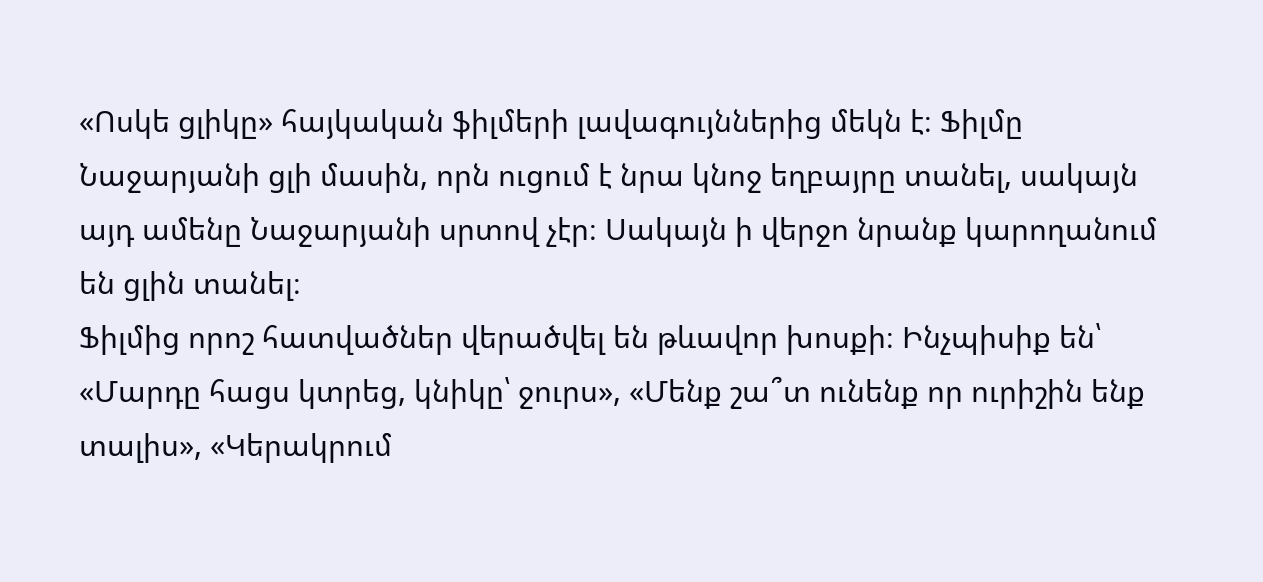«Ոսկե ցլիկը» հայկական ֆիլմերի լավագույններից մեկն է։ Ֆիլմը Նաջարյանի ցլի մասին, որն ուցում է նրա կնոջ եղբայրը տանել, սակայն այդ ամենը Նաջարյանի սրտով չէր։ Սակայն ի վերջո նրանք կարողանում են ցլին տանել։
Ֆիլմից որոշ հատվածներ վերածվել են թևավոր խոսքի։ Ինչպիսիք են՝ «Մարդը հացս կտրեց, կնիկը՝ ջուրս», «Մենք շա՞տ ունենք որ ուրիշին ենք տալիս», «Կերակրում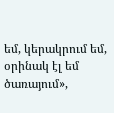եմ, կերակրում եմ, օրինակ էլ եմ ծառայում»,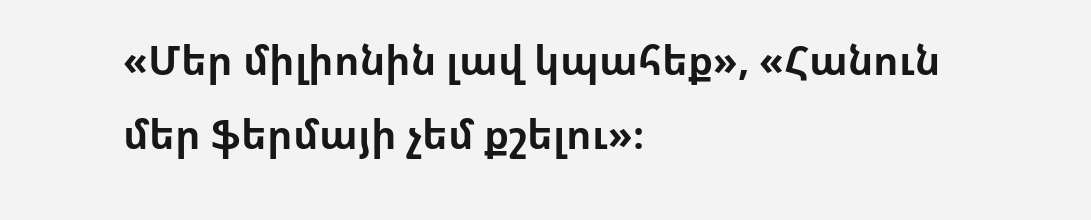«Մեր միլիոնին լավ կպահեք», «Հանուն մեր ֆերմայի չեմ քշելու»։